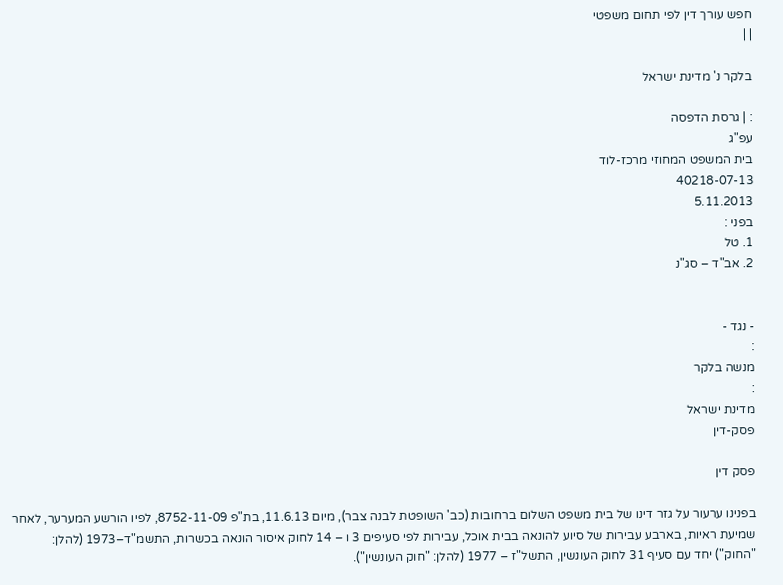חפש עורך דין לפי תחום משפטי
| |

בלקר נ' מדינת ישראל

: | גרסת הדפסה
עפ"ג
בית המשפט המחוזי מרכז-לוד
40218-07-13
5.11.2013
בפני :
1. טל
2. אב"ד – סג"נ


- נגד -
:
מנשה בלקר
:
מדינת ישראל
פסק-דין

פסק דין

בפנינו ערעור על גזר דינו של בית משפט השלום ברחובות (כב' השופטת לבנה צבר), מיום 11.6.13, בת"פ 8752-11-09, לפיו הורשע המערער, לאחר שמיעת ראיות, בארבע עבירות של סיוע להונאה בבית אוכל, עבירות לפי סעיפים 3 ו – 14 לחוק איסור הונאה בכשרות, התשמ"ד–1973 (להלן: "החוק") יחד עם סעיף 31 לחוק העונשין, התשל"ז – 1977 (להלן: "חוק העונשין").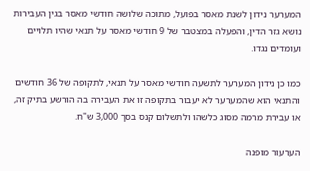המערער נידון לשנת מאסר בפועל, מתוכה שלושה חודשי מאסר בגין העבירות נושא גזר הדין, והפעלה במצטבר של 9 חודשי מאסר על תנאי שהיו תלויים ועומדים נגדו.

כמו כן נידון המערער לתשעה חודשי מאסר על תנאי, לתקופה של 36 חודשים והתנאי הוא שהמערער לא יעבור בתקופה זו את העבירה בה הורשע בתיק זה, או עבירת מרמה מסוג כלשהו ולתשלום קנס בסך 3,000 ש"ח.

הערעור מופנה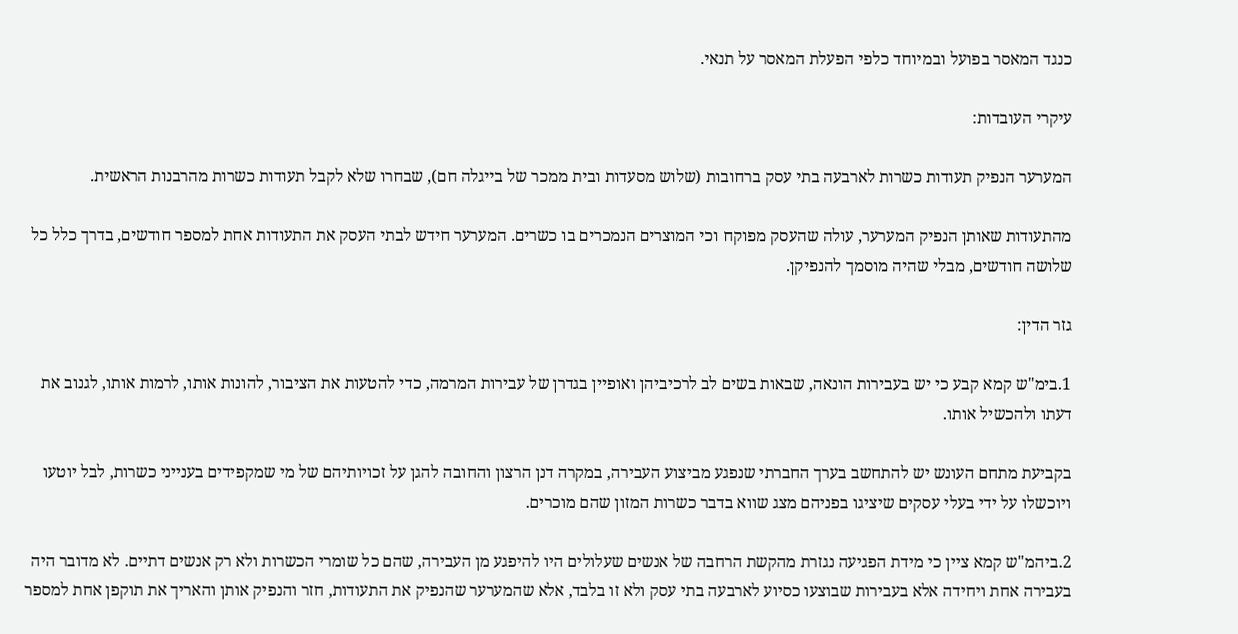כנגד המאסר בפועל ובמיוחד כלפי הפעלת המאסר על תנאי.

עיקרי העובדות:

המערער הנפיק תעודות כשרות לארבעה בתי עסק ברחובות (שלוש מסעדות ובית ממכר של בייגלה חם), שבחרו שלא לקבל תעודות כשרות מהרבנות הראשית.

מהתעודות שאותן הנפיק המערער, עולה שהעסק מפוקח וכי המוצרים הנמכרים בו כשרים. המערער חידש לבתי העסק את התעודות אחת למספר חודשים, בדרך כלל כל שלושה חודשים, מבלי שהיה מוסמך להנפיקן.

גזר הדין:

1.בימ"ש קמא קבע כי יש בעבירות הונאה, שבאות בשים לב לרכיביהן ואופיין בגדרן של עבירות המרמה, כדי להטעות את הציבור, להונות אותו, לרמות אותו, לגנוב את דעתו ולהכשיל אותו.

בקביעת מתחם העונש יש להתחשב בערך החברתי שנפגע מביצוע העבירה, במקרה דנן הרצון והחובה להגן על זכויותיהם של מי שמקפידים בענייני כשרות, לבל יוטעו ויוכשלו על ידי בעלי עסקים שיציגו בפניהם מצג שווא בדבר כשרות המזון שהם מוכרים.

2.ביהמ"ש קמא ציין כי מידת הפגיעה נגזרת מהקשת הרחבה של אנשים שעלולים היו להיפגע מן העבירה, שהם כל שומרי הכשרות ולא רק אנשים דתיים. לא מדובר היה בעבירה אחת ויחידה אלא בעבירות שבוצעו כסיוע לארבעה בתי עסק ולא זו בלבד, אלא שהמערער שהנפיק את התעודות, חזר והנפיק אותן והאריך את תוקפן אחת למספר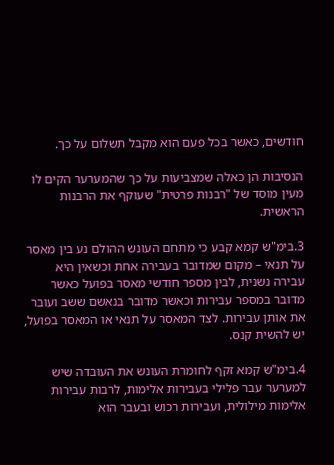חודשים, כאשר בכל פעם הוא מקבל תשלום על כך.

הנסיבות הן כאלה שמצביעות על כך שהמערער הקים לו מעין מוסד של "רבנות פרטית" שעוקף את הרבנות הראשית.

3.בימ"ש קמא קבע כי מתחם העונש ההולם נע בין מאסר על תנאי – מקום שמדובר בעבירה אחת וכשאין היא עבירה נשנית, לבין מספר חודשי מאסר בפועל כאשר מדובר במספר עבירות וכאשר מדובר בנאשם ששב ועובר את אותן עבירות. לצד המאסר על תנאי או המאסר בפועל, יש להשית קנס.

4.בימ"ש קמא זקף לחומרת העונש את העובדה שיש למערער עבר פלילי בעבירות אלימות, לרבות עבירות אלימות מילולית, ועבירות רכוש ובעבר הוא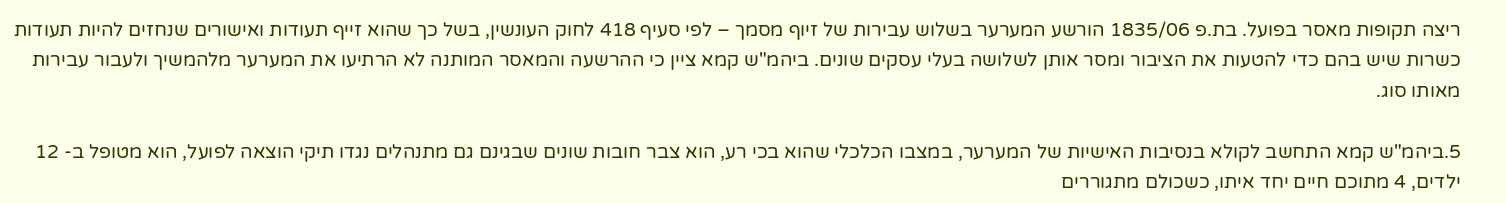ריצה תקופות מאסר בפועל. בת.פ 1835/06 הורשע המערער בשלוש עבירות של זיוף מסמך – לפי סעיף 418 לחוק העונשין, בשל כך שהוא זייף תעודות ואישורים שנחזים להיות תעודות כשרות שיש בהם כדי להטעות את הציבור ומסר אותן לשלושה בעלי עסקים שונים. ביהמ"ש קמא ציין כי ההרשעה והמאסר המותנה לא הרתיעו את המערער מלהמשיך ולעבור עבירות מאותו סוג.

5.ביהמ"ש קמא התחשב לקולא בנסיבות האישיות של המערער, במצבו הכלכלי שהוא בכי רע, הוא צבר חובות שונים שבגינם גם מתנהלים נגדו תיקי הוצאה לפועל, הוא מטופל ב- 12 ילדים, 4 מתוכם חיים יחד איתו, כשכולם מתגוררים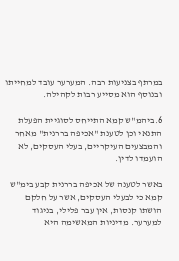במרתף בצניעות רבה. המערער עובד למחייתו ובנוסף הוא מסייע רבות לקהילה.

6.ביהמ"ש קמא התייחס לסוגיית הפעלת התנאי וכן לטענת "אכיפה בררנית" מאחר והמבצעים העיקריים, בעלי העסקים, לא הועמדו לדין.

באשר לטענה של אכיפה בררנית קבע בימ"ש קמא כי לבעלי העסקים, אשר על חלקם הושתו קנסות, אין עבר פלילי, בניגוד למערער. מדיניות המאשימה היא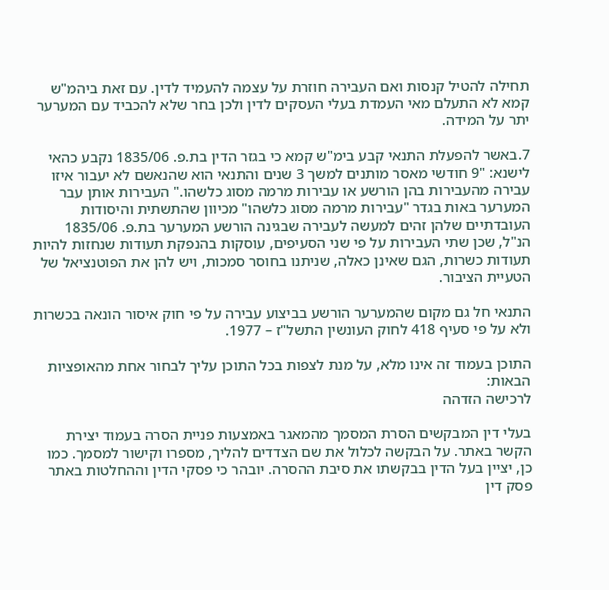תחילה להטיל קנסות ואם העבירה חוזרת על עצמה להעמיד לדין. עם זאת ביהמ"ש קמא לא התעלם מאי העמדת בעלי העסקים לדין ולכן בחר שלא להכביד עם המערער יתר על המידה.

7.באשר להפעלת התנאי קבע בימ"ש קמא כי בגזר הדין בת.פ. 1835/06 נקבע כהאי לישנא: "9 חודשי מאסר מותנים למשך 3 שנים והתנאי הוא שהנאשם לא יעבור איזו עבירה מהעבירות בהן הורשע או עבירות מרמה מסוג כלשהו." העבירות אותן עבר המערער באות בגדר "עבירות מרמה מסוג כלשהו" מכיוון שהתשתית והיסודות העובדתיים שלהן זהים למעשה לעבירה שבגינה הורשע המערער בת.פ. 1835/06 הנ"ל, שכן שתי העבירות על פי שני הסעיפים, עוסקות בהנפקת תעודות שנחזות להיות תעודות כשרות, הגם שאינן כאלה, שניתנו בחוסר סמכות, ויש להן את הפוטנציאל של הטעיית הציבור.

התנאי חל גם מקום שהמערער הורשע בביצוע עבירה על פי חוק איסור הונאה בכשרות ולא על פי סעיף 418 לחוק העונשין התשל"ז – 1977.

התוכן בעמוד זה אינו מלא, על מנת לצפות בכל התוכן עליך לבחור אחת מהאופציות הבאות:
לרכישה הזדהה

בעלי דין המבקשים הסרת המסמך מהמאגר באמצעות פניית הסרה בעמוד יצירת הקשר באתר. על הבקשה לכלול את שם הצדדים להליך, מספרו וקישור למסמך. כמו כן, יציין בעל הדין בבקשתו את סיבת ההסרה. יובהר כי פסקי הדין וההחלטות באתר פסק דין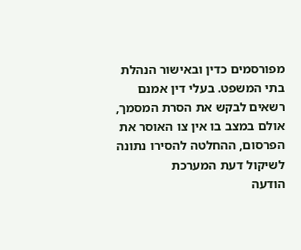מפורסמים כדין ובאישור הנהלת בתי המשפט. בעלי דין אמנם רשאים לבקש את הסרת המסמך, אולם במצב בו אין צו האוסר את הפרסום, ההחלטה להסירו נתונה לשיקול דעת המערכת
הודעה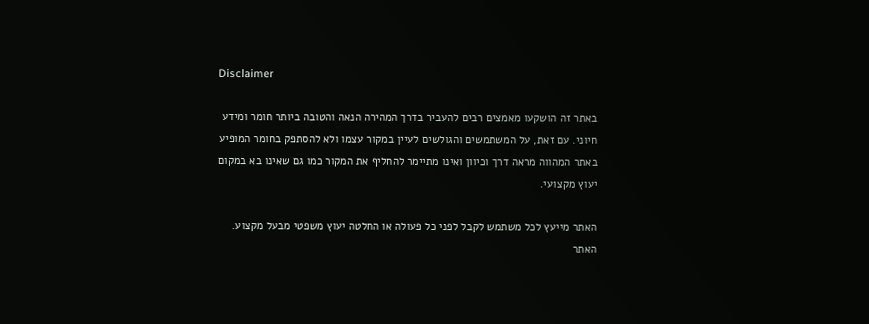Disclaimer

באתר זה הושקעו מאמצים רבים להעביר בדרך המהירה הנאה והטובה ביותר חומר ומידע חיוני. עם זאת, על המשתמשים והגולשים לעיין במקור עצמו ולא להסתפק בחומר המופיע באתר המהווה מראה דרך וכיוון ואינו מתיימר להחליף את המקור כמו גם שאינו בא במקום יעוץ מקצועי.

האתר מייעץ לכל משתמש לקבל לפני כל פעולה או החלטה יעוץ משפטי מבעל מקצוע. האתר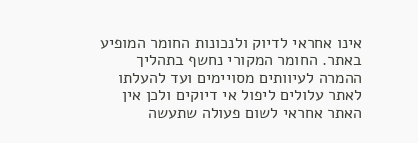אינו אחראי לדיוק ולנכונות החומר המופיע באתר. החומר המקורי נחשף בתהליך ההמרה לעיוותים מסויימים ועד להעלתו לאתר עלולים ליפול אי דיוקים ולכן אין האתר אחראי לשום פעולה שתעשה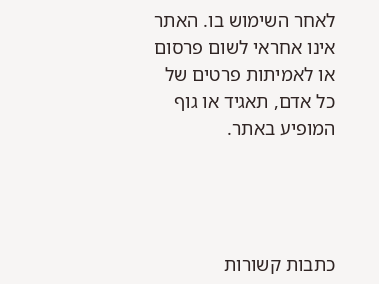לאחר השימוש בו. האתר אינו אחראי לשום פרסום או לאמיתות פרטים של כל אדם, תאגיד או גוף המופיע באתר.




כתבות קשורות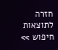חזרה לתוצאות חיפוש >>